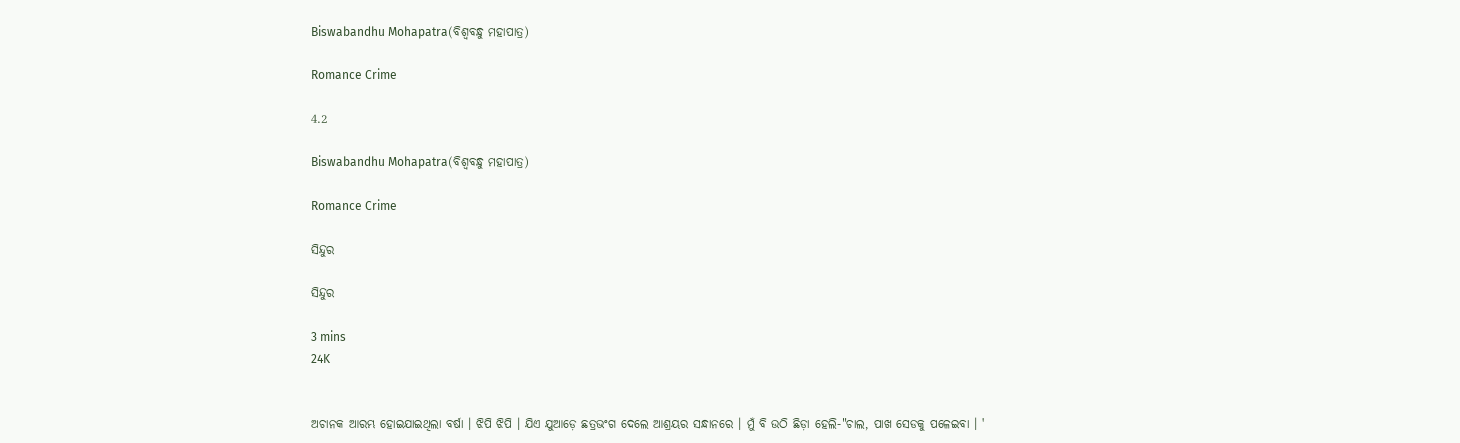Biswabandhu Mohapatra(ବିଶ୍ୱବନ୍ଧୁ ମହାପାତ୍ର)

Romance Crime

4.2

Biswabandhu Mohapatra(ବିଶ୍ୱବନ୍ଧୁ ମହାପାତ୍ର)

Romance Crime

ସିନ୍ଦୁର

ସିନ୍ଦୁର

3 mins
24K


ଅଚାନକ ଆରମ୍ଭ ହୋଇଯାଇଥିଲା ବର୍ଷା । ଝିପି ଝିପି । ଯିଏ ଯୁଆଡ଼େ ଛତ୍ରଭଂଗ ଦେଲେ ଆଶ୍ରୟର ସନ୍ଧାନରେ । ମୁଁ ବି ଉଠି ଛିଡ଼ା ହେଲି-"ଚାଲ, ପାଖ ସେଡକୁ ପଳେଇବା । '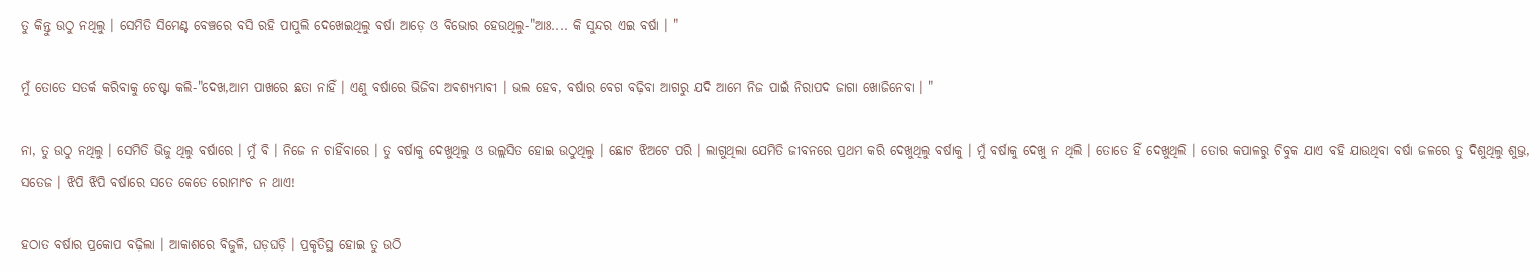ତୁ କିନ୍ତୁ ଉଠୁ ନଥିଲୁ । ସେମିତି ସିମେଣ୍ଟ ବେଞ୍ଚରେ ବସି ରହି ପାପୁଲି ଦେଖେଇଥିଲୁ ବର୍ଷା ଆଡ଼େ ଓ ବିଭୋର ହେଉଥିଲୁ-"ଆଃ.... କି ସୁନ୍ଦର ଏଇ ବର୍ଷା । "

ମୁଁ ତୋତେ ସତର୍କ କରିବାକୁ ଚେଷ୍ଟା କଲି-"ଦେଖ,ଆମ ପାଖରେ ଛତା ନାହିଁ । ଏଣୁ ବର୍ଷାରେ ଭିଜିବା ଅଵଶ୍ୟମ୍ଭାବୀ । ଭଲ ହେବ, ବର୍ଷାର ବେଗ ବଢ଼ିବା ଆଗରୁ ଯଦି ଆମେ ନିଜ ପାଇଁ ନିରାପଦ ଜାଗା ଖୋଜିନେବା । "

ନା, ତୁ ଉଠୁ ନଥିଲୁ । ସେମିତି ଭିଜୁ ଥିଲୁ ବର୍ଷାରେ । ମୁଁ ବି । ନିଜେ ନ ଚାହିଁବାରେ । ତୁ ବର୍ଷାକୁ ଦେଖୁଥିଲୁ ଓ ଉଲ୍ଲସିତ ହୋଇ ଉଠୁଥିଲୁ । ଛୋଟ ଝିଅଟେ ପରି । ଲାଗୁଥିଲା ଯେମିତି ଜୀବନରେ ପ୍ରଥମ କରି ଦେଖୁଥିଲୁ ବର୍ଷାକୁ । ମୁଁ ବର୍ଷାକୁ ଦେଖୁ ନ ଥିଲି । ତୋତେ ହିଁ ଦେଖୁଥିଲି । ତୋର କପାଳରୁ ଚିବୁକ ଯାଏ ବହି ଯାଉଥିବା ବର୍ଷା ଜଳରେ ତୁ ଦିଶୁଥିଲୁ ଶୁଭ୍ର, ସତେଜ । ଝିପି ଝିପି ବର୍ଷାରେ ସତେ କେତେ ରୋମାଂଚ ନ ଥାଏ!

ହଠାତ ବର୍ଷାର ପ୍ରକୋପ ବଢ଼ିଲା । ଆକାଶରେ ବିଜୁଳି, ଘଡ଼ଘଡ଼ି । ପ୍ରକୃତିସ୍ଥ ହୋଇ ତୁ ଉଠି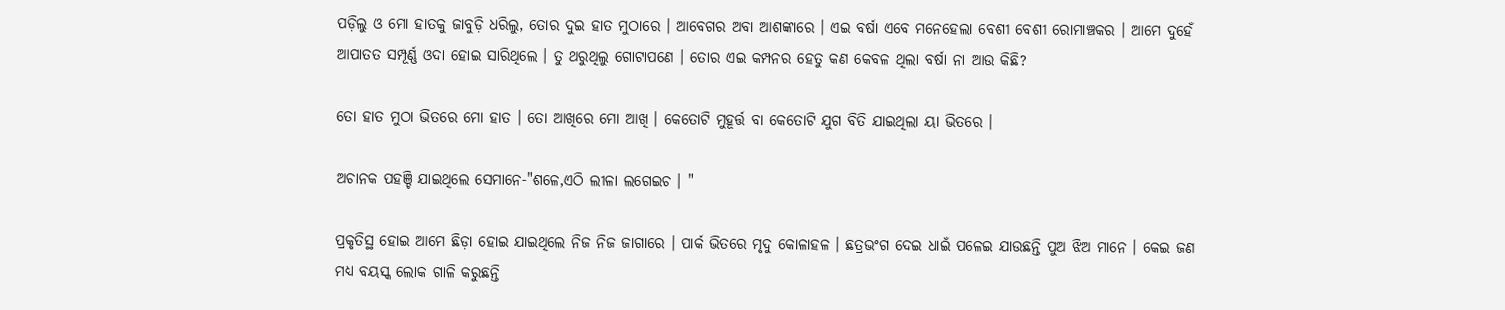ପଡ଼ିଲୁ ଓ ମୋ ହାତକୁ ଜାବୁଡ଼ି ଧରିଲୁ, ତୋର ଦୁଇ ହାତ ମୁଠାରେ । ଆବେଗର ଅବା ଆଶଙ୍କାରେ । ଏଇ ବର୍ଷା ଏବେ ମନେହେଲା ବେଶୀ ବେଶୀ ରୋମାଞ୍ଚକର । ଆମେ ଦୁହେଁ ଆପାତତ ସମ୍ପୂର୍ଣ୍ଣ ଓଦା ହୋଇ ସାରିଥିଲେ । ତୁ ଥରୁଥିଲୁ ଗୋଟାପଣେ । ତୋର ଏଇ କମ୍ପନର ହେତୁ କଣ କେବଳ ଥିଲା ବର୍ଷା ନା ଆଉ କିଛି?

ତୋ ହାତ ମୁଠା ଭିତରେ ମୋ ହାତ । ତୋ ଆଖିରେ ମୋ ଆଖି । କେତୋଟି ମୁହୂର୍ତ୍ତ ବା କେତୋଟି ଯୁଗ ବିତି ଯାଇଥିଲା ୟା ଭିତରେ ।

ଅଚାନକ ପହଞ୍ଚି ଯାଇଥିଲେ ସେମାନେ-"ଶଳେ,ଏଠି ଲୀଳା ଲଗେଇଚ । "

ପ୍ରକୃତିସ୍ଥ ହୋଇ ଆମେ ଛିଡ଼ା ହୋଇ ଯାଇଥିଲେ ନିଜ ନିଜ ଜାଗାରେ । ପାର୍କ ଭିତରେ ମୃଦୁ କୋଳାହଳ । ଛତ୍ରଭଂଗ ଦେଇ ଧାଇଁ ପଳେଇ ଯାଉଛନ୍ତି ପୁଅ ଝିଅ ମାନେ । କେଇ ଜଣ ମଧ୍ୟ ବୟସ୍କ ଲୋକ ଗାଳି କରୁଛନ୍ତି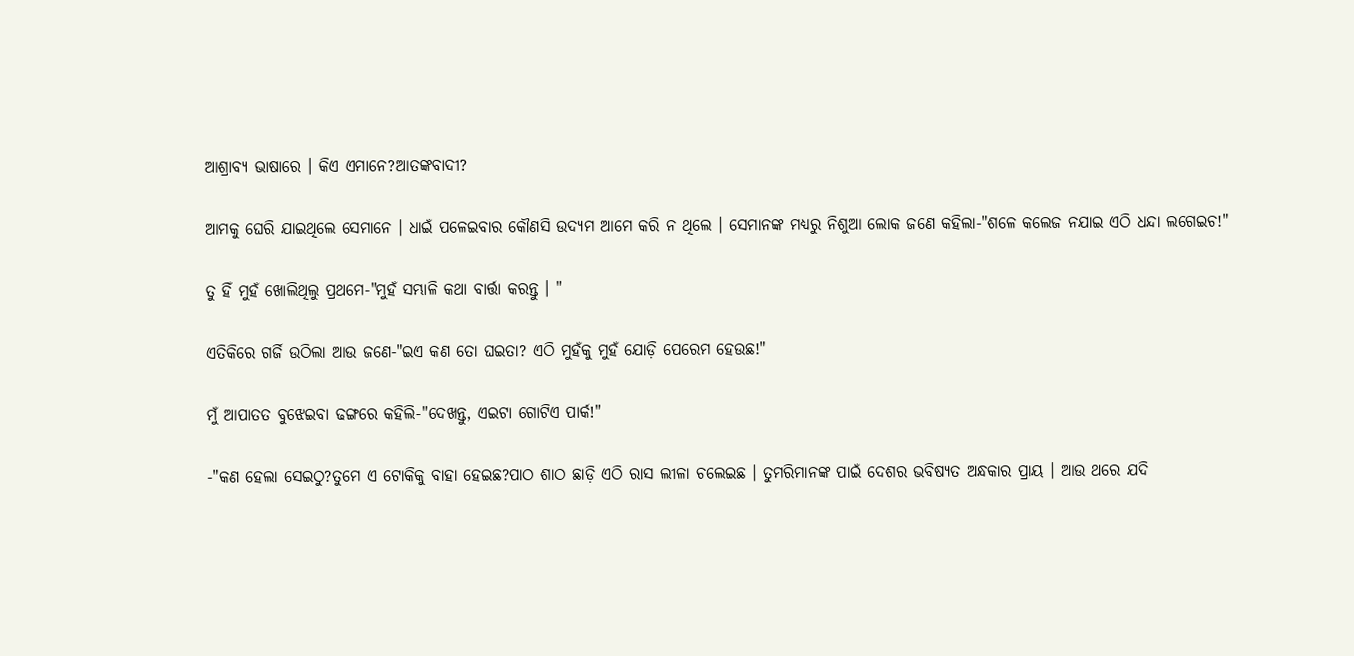ଆଶ୍ରାବ୍ୟ ଭାଷାରେ । କିଏ ଏମାନେ?ଆତଙ୍କବାଦୀ?

ଆମକୁ ଘେରି ଯାଇଥିଲେ ସେମାନେ । ଧାଇଁ ପଳେଇବାର କୌଣସି ଉଦ୍ୟମ ଆମେ କରି ନ ଥିଲେ । ସେମାନଙ୍କ ମଧ୍ୟରୁ ନିଶୁଆ ଲୋକ ଜଣେ କହିଲା-"ଶଳେ କଲେଜ ନଯାଇ ଏଠି ଧନ୍ଦା ଲଗେଇଚ!"

ତୁ ହିଁ ମୁହଁ ଖୋଲିଥିଲୁ ପ୍ରଥମେ-"ମୁହଁ ସମ୍ଭାଳି କଥା ବାର୍ତ୍ତା କରନ୍ତୁ । "

ଏତିକିରେ ଗର୍ଜି ଉଠିଲା ଆଉ ଜଣେ-"ଇଏ କଣ ତୋ ଘଇତା? ଏଠି ମୁହଁକୁ ମୁହଁ ଯୋଡ଼ି ପେରେମ ହେଉଛ!"

ମୁଁ ଆପାତତ ବୁଝେଇବା ଢଙ୍ଗରେ କହିଲି-"ଦେଖନ୍ତୁ, ଏଇଟା ଗୋଟିଏ ପାର୍କ!"

-"କଣ ହେଲା ସେଇଠୁ?ତୁମେ ଏ ଟୋକିକୁ ବାହା ହେଇଛ?ପାଠ ଶାଠ ଛାଡ଼ି ଏଠି ରାସ ଲୀଳା ଚଲେଇଛ । ତୁମରିମାନଙ୍କ ପାଇଁ ଦେଶର ଭବିଷ୍ୟତ ଅନ୍ଧକାର ପ୍ରାୟ । ଆଉ ଥରେ ଯଦି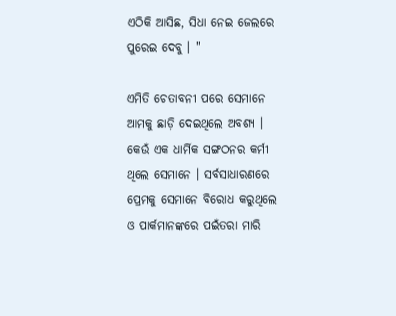ଏଠିକି ଆସିଛ, ସିଧା ନେଇ ଜେଲରେ ପୁରେଇ ଦେବୁ । "

ଏମିତି ଚେତାବନୀ ପରେ ସେମାନେ ଆମକୁ ଛାଡ଼ି ଦେଇଥିଲେ ଅବଶ୍ୟ । କେଉଁ ଏକ ଧାର୍ମିକ ସଙ୍ଗଠନର କର୍ମୀ ଥିଲେ ସେମାନେ । ସର୍ବସାଧାରଣରେ ପ୍ରେମକୁ ସେମାନେ ବିରୋଧ କରୁଥିଲେ ଓ ପାର୍କମାନଙ୍କରେ ପଇଁତରା ମାରି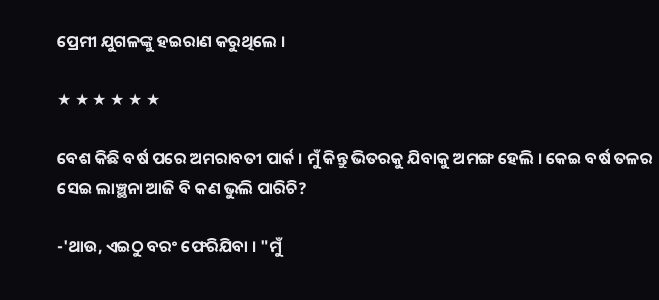ପ୍ରେମୀ ଯୁଗଳଙ୍କୁ ହଇରାଣ କରୁଥିଲେ ।

★ ★ ★ ★ ★ ★

ବେଶ କିଛି ବର୍ଷ ପରେ ଅମରାବତୀ ପାର୍କ । ମୁଁ କିନ୍ତୁ ଭିତରକୁ ଯିବାକୁ ଅମଙ୍ଗ ହେଲି । କେଇ ବର୍ଷ ତଳର ସେଇ ଲାଞ୍ଛନା ଆଜି ବି କଣ ଭୁଲି ପାରିଚି?

-'ଥାଉ, ଏଇଠୁ ବରଂ ଫେରିଯିବା । "ମୁଁ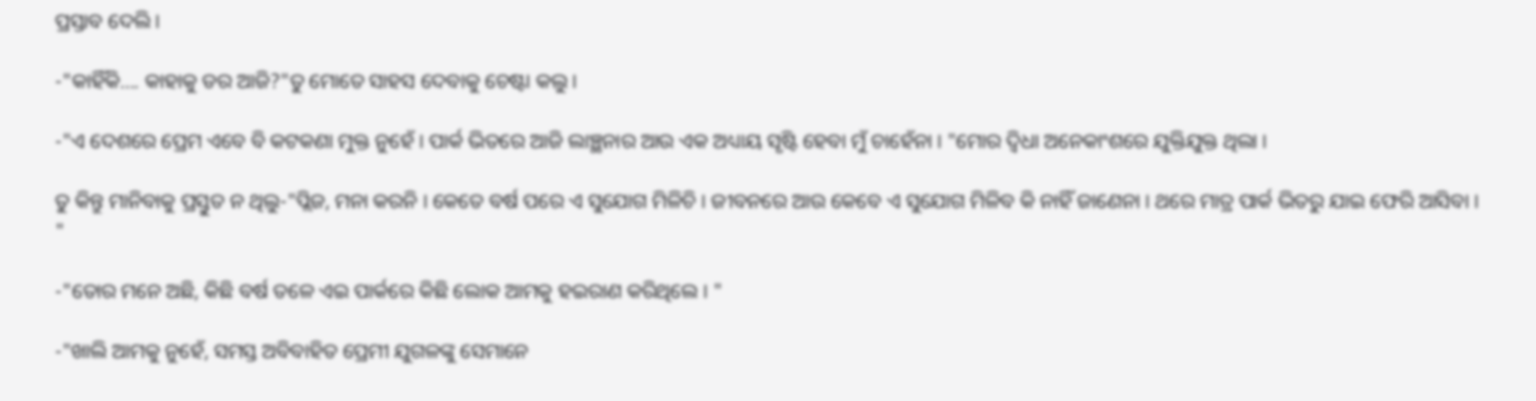ପ୍ରସ୍ତାବ ଦେଲି ।

-"କାହିଁକି.... କାହାକୁ ଡର ଆଜି?"ତୁ ମୋତେ ସାହସ ଦେବାକୁ ଚେଷ୍ଟା କଲୁ ।

-"ଏ ଦେଶରେ ପ୍ରେମ ଏବେ ବି କଟକଣା ମୁକ୍ତ ନୁହେଁ । ପାର୍କ ଭିତରେ ଆଜି ଲାଞ୍ଛନାର ଆଉ ଏକ ଅଧ୍ୟାୟ ସୃଷ୍ଟି ହେବା ମୁଁ ଚାହେଁନା । "ମୋର ଦ୍ଵିଧା ଅନେକାଂଶରେ ଯୁକ୍ତିଯୁକ୍ତ ଥିଲା ।

ତୁ କିନ୍ତୁ ମାନିବାକୁ ପ୍ରସ୍ତୁତ ନ ଥିଲୁ-"ପ୍ଲିଜ, ମନା କରନି । କେତେ ବର୍ଷ ପରେ ଏ ସୁଯୋଗ ମିଳିଚି । ଜୀବନରେ ଆଉ କେବେ ଏ ସୁଯୋଗ ମିଳିବ କି ନାହିଁ ଜାଣେନା । ଥରେ ମାତ୍ର ପାର୍କ ଭିତରୁ ଯାଇ ଫେରି ଆସିବା । "

-"ତୋର ମନେ ଅଛି, କିଛି ବର୍ଷ ତଳେ ଏଇ ପାର୍କରେ କିଛି ଲୋକ ଆମକୁ ହଇରାଣ କରିଥିଲେ । "

-"ଖାଲି ଆମକୁ ନୁହେଁ, ସମସ୍ତ ଅବିବାହିତ ପ୍ରେମୀ ଯୁଗଳଙ୍କୁ ସେମାନେ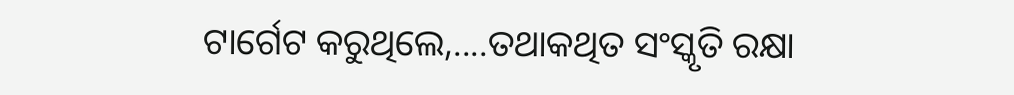ଟାର୍ଗେଟ କରୁଥିଲେ,....ତଥାକଥିତ ସଂସ୍କୃତି ରକ୍ଷା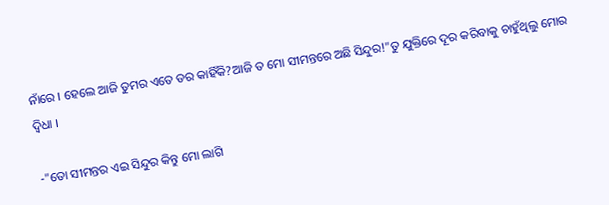ନାଁରେ । ହେଲେ ଆଜି ତୁମର ଏତେ ଡର କାହିଁକି?ଆଜି ତ ମୋ ସୀମନ୍ତରେ ଅଛି ସିନ୍ଦୁର!"ତୁ ଯୁକ୍ତିରେ ଦୂର କରିବାକୁ ଚାହୁଁଥିଲୁ ମୋର ଦ୍ଵିଧା ।

-"ତୋ ସୀମନ୍ତର ଏଇ ସିନ୍ଦୁର କିନ୍ତୁ ମୋ ଲାଗି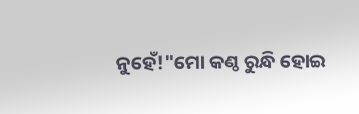ନୁହେଁ!"ମୋ କଣ୍ଠ ରୁନ୍ଧି ହୋଇ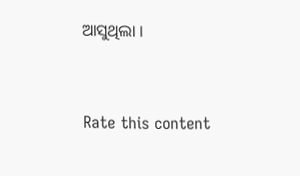ଆସୁଥିଲା ।


Rate this content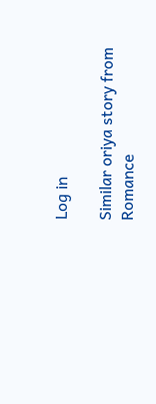Log in

Similar oriya story from Romance